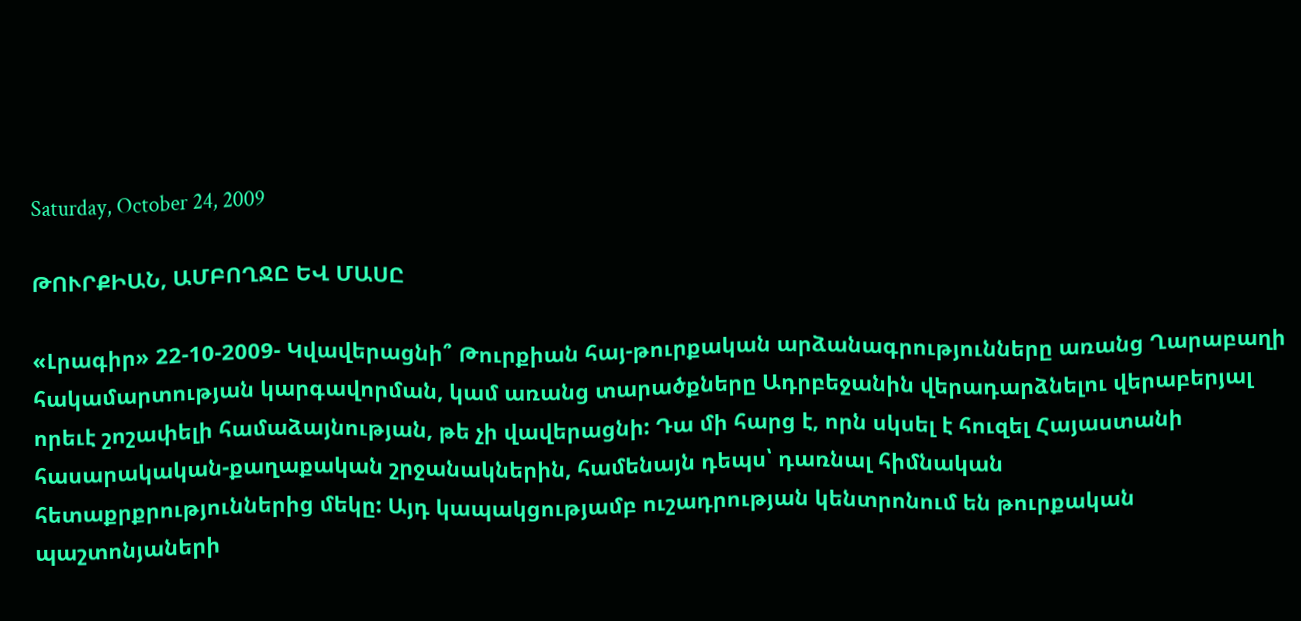Saturday, October 24, 2009

ԹՈՒՐՔԻԱՆ, ԱՄԲՈՂՋԸ ԵՎ ՄԱՍԸ

«Լրագիր» 22-10-2009- Կվավերացնի՞ Թուրքիան հայ-թուրքական արձանագրությունները առանց Ղարաբաղի հակամարտության կարգավորման, կամ առանց տարածքները Ադրբեջանին վերադարձնելու վերաբերյալ որեւէ շոշափելի համաձայնության, թե չի վավերացնի: Դա մի հարց է, որն սկսել է հուզել Հայաստանի հասարակական-քաղաքական շրջանակներին, համենայն դեպս՝ դառնալ հիմնական հետաքրքրություններից մեկը: Այդ կապակցությամբ ուշադրության կենտրոնում են թուրքական պաշտոնյաների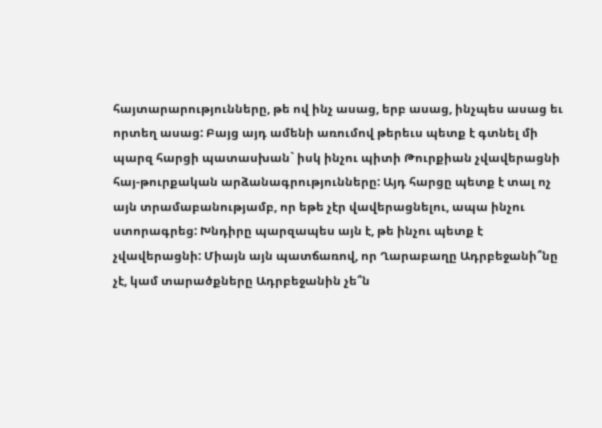հայտարարությունները, թե ով ինչ ասաց, երբ ասաց, ինչպես ասաց եւ որտեղ ասաց: Բայց այդ ամենի առումով թերեւս պետք է գտնել մի պարզ հարցի պատասխան` իսկ ինչու պիտի Թուրքիան չվավերացնի հայ-թուրքական արձանագրությունները: Այդ հարցը պետք է տալ ոչ այն տրամաբանությամբ, որ եթե չէր վավերացնելու, ապա ինչու ստորագրեց: Խնդիրը պարզապես այն է, թե ինչու պետք է չվավերացնի: Միայն այն պատճառով, որ Ղարաբաղը Ադրբեջանի՞նը չէ, կամ տարածքները Ադրբեջանին չե՞ն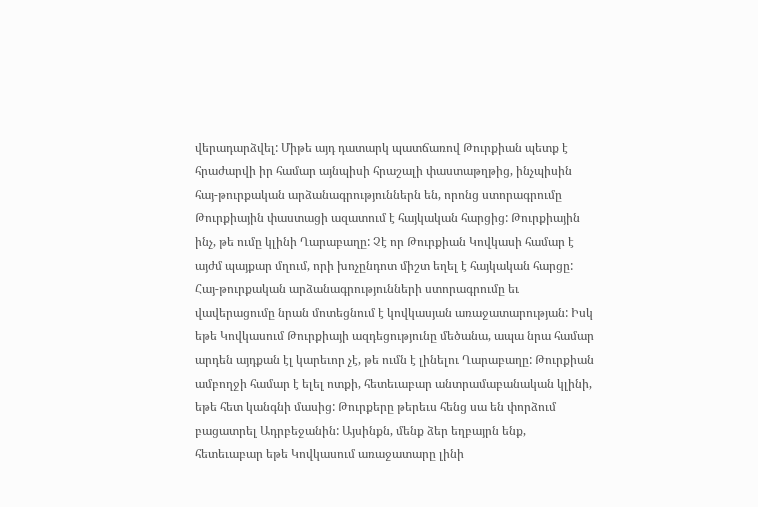վերադարձվել: Միթե այդ դատարկ պատճառով Թուրքիան պետք է հրաժարվի իր համար այնպիսի հրաշալի փաստաթղթից, ինչպիսին հայ-թուրքական արձանագրություններն են, որոնց ստորագրումը Թուրքիային փաստացի ազատում է հայկական հարցից: Թուրքիային ինչ, թե ումը կլինի Ղարաբաղը: Չէ որ Թուրքիան Կովկասի համար է այժմ պայքար մղում, որի խոչընդոտ միշտ եղել է հայկական հարցը: Հայ-թուրքական արձանագրությունների ստորագրումը եւ վավերացումը նրան մոտեցնում է կովկասյան առաջատարության: Իսկ եթե Կովկասում Թուրքիայի ազդեցությունը մեծանա, ապա նրա համար արդեն այդքան էլ կարեւոր չէ, թե ումն է լինելու Ղարաբաղը: Թուրքիան ամբողջի համար է ելել ոտքի, հետեւաբար անտրամաբանական կլինի, եթե հետ կանգնի մասից: Թուրքերը թերեւս հենց սա են փորձում բացատրել Ադրբեջանին: Այսինքն, մենք ձեր եղբայրն ենք, հետեւաբար եթե Կովկասում առաջատարը լինի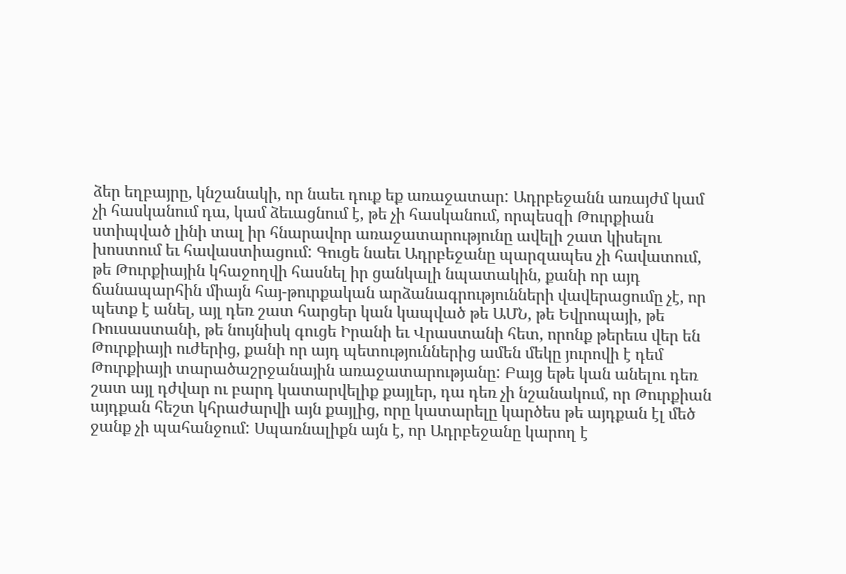ձեր եղբայրը, կնշանակի, որ նաեւ դուք եք առաջատար: Ադրբեջանն առայժմ կամ չի հասկանում դա, կամ ձեւացնում է, թե չի հասկանում, որպեսզի Թուրքիան ստիպված լինի տալ իր հնարավոր առաջատարությունը ավելի շատ կիսելու խոստում եւ հավաստիացում: Գուցե նաեւ Ադրբեջանը պարզապես չի հավատում, թե Թուրքիային կհաջողվի հասնել իր ցանկալի նպատակին, քանի որ այդ ճանապարհին միայն հայ-թուրքական արձանագրությունների վավերացումը չէ, որ պետք է անել, այլ դեռ շատ հարցեր կան կապված թե ԱՄՆ, թե Եվրոպայի, թե Ռուսաստանի, թե նույնիսկ գուցե Իրանի եւ Վրաստանի հետ, որոնք թերեւս վեր են Թուրքիայի ուժերից, քանի որ այդ պետություններից ամեն մեկը յուրովի է դեմ Թուրքիայի տարածաշրջանային առաջատարությանը: Բայց եթե կան անելու դեռ շատ այլ դժվար ու բարդ կատարվելիք քայլեր, դա դեռ չի նշանակում, որ Թուրքիան այդքան հեշտ կհրաժարվի այն քայլից, որը կատարելը կարծես թե այդքան էլ մեծ ջանք չի պահանջում: Սպառնալիքն այն է, որ Ադրբեջանը կարող է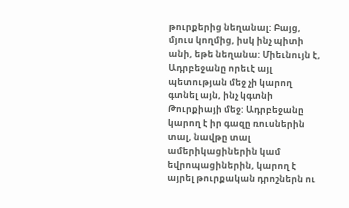թուրքերից նեղանալ: Բայց, մյուս կողմից, իսկ ինչ պիտի անի, եթե նեղանա: Միեւնույն է, Ադրբեջանը որեւէ այլ պետության մեջ չի կարող գտնել այն, ինչ կգտնի Թուրքիայի մեջ: Ադրբեջանը կարող է իր գազը ռուսներին տալ, նավթը տալ ամերիկացիներին կամ եվրոպացիներին, կարող է այրել թուրքական դրոշներն ու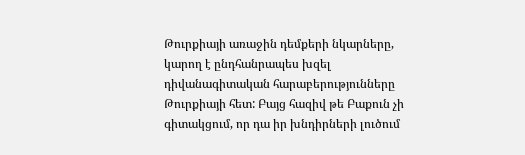Թուրքիայի առաջին դեմքերի նկարները, կարող է ընդհանրապես խզել դիվանագիտական հարաբերությունները Թուրքիայի հետ: Բայց հազիվ թե Բաքուն չի գիտակցում, որ դա իր խնդիրների լուծում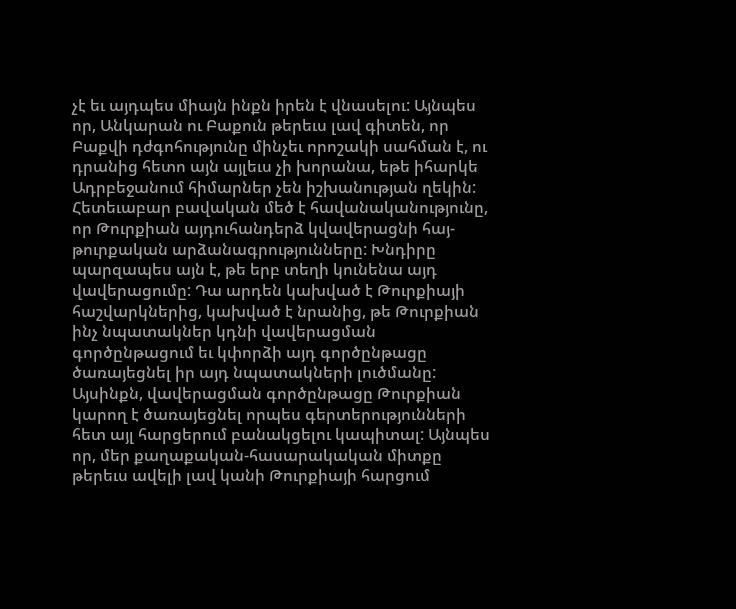չէ եւ այդպես միայն ինքն իրեն է վնասելու: Այնպես որ, Անկարան ու Բաքուն թերեւս լավ գիտեն, որ Բաքվի դժգոհությունը մինչեւ որոշակի սահման է, ու դրանից հետո այն այլեւս չի խորանա, եթե իհարկե Ադրբեջանում հիմարներ չեն իշխանության ղեկին: Հետեւաբար բավական մեծ է հավանականությունը, որ Թուրքիան այդուհանդերձ կվավերացնի հայ-թուրքական արձանագրությունները: Խնդիրը պարզապես այն է, թե երբ տեղի կունենա այդ վավերացումը: Դա արդեն կախված է Թուրքիայի հաշվարկներից, կախված է նրանից, թե Թուրքիան ինչ նպատակներ կդնի վավերացման գործընթացում եւ կփորձի այդ գործընթացը ծառայեցնել իր այդ նպատակների լուծմանը: Այսինքն, վավերացման գործընթացը Թուրքիան կարող է ծառայեցնել որպես գերտերությունների հետ այլ հարցերում բանակցելու կապիտալ: Այնպես որ, մեր քաղաքական-հասարակական միտքը թերեւս ավելի լավ կանի Թուրքիայի հարցում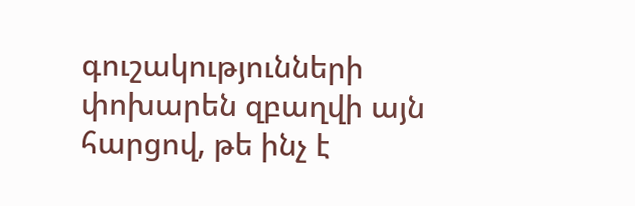գուշակությունների փոխարեն զբաղվի այն հարցով, թե ինչ է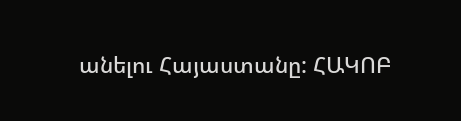անելու Հայաստանը: ՀԱԿՈԲ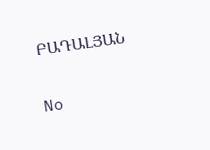ԲԱԴԱԼՅԱՆ

No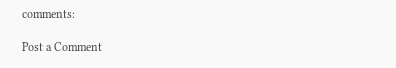comments:

Post a Comment